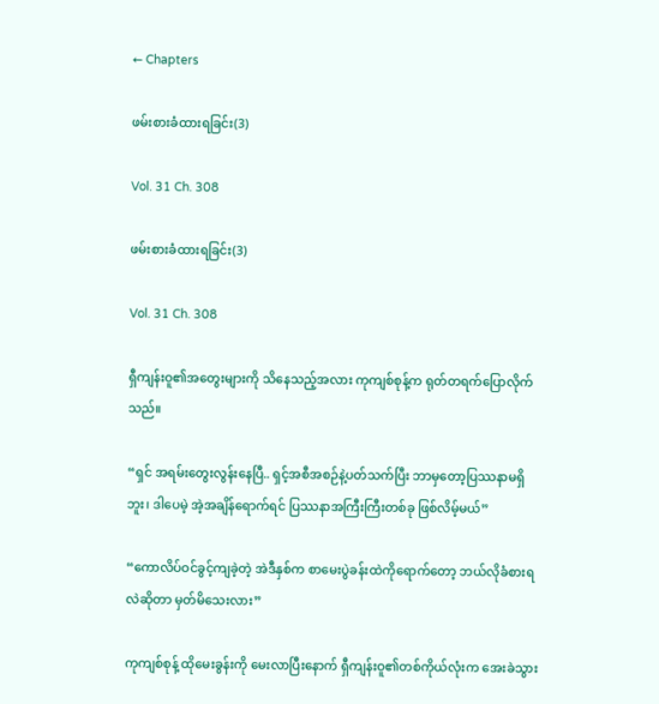← Chapters

ဖမ်းစားခံထားရခြင်း(3)

Vol. 31 Ch. 308

ဖမ်းစားခံထားရခြင်း(3)

Vol. 31 Ch. 308

ရှီကျန်းဝူ၏အတွေးများကို သိနေသည့်အလား ကုကျစ်စုန့်က ‌ရုတ်တရက်ပြောလိုက်သည်။

“ရှင် အရမ်းတွေးလွန်းနေပြီ.. ရှင့်အစီအစဉ်နဲ့ပတ်သက်ပြီး ဘာမှတော့ပြဿနာမရှိဘူး၊ ဒါပေမဲ့ အဲ့အချိန်ရောက်ရင် ပြဿနာအကြီးကြီးတစ်ခု ဖြစ်လိမ့်မယ်”

“ကောလိပ်ဝင်ခွင့်ကျခဲ့တဲ့ အဲဒီနှစ်က စာမေးပွဲခန်းထဲကိုရောက်တော့ ဘယ်လိုခံစားရလဲဆိုတာ မှတ်မိသေးလား”

ကုကျစ်စုန့် ထိုမေးခွန်းကို မေးလာပြီးနောက် ရှီကျန်းဝူ၏တစ်ကိုယ်လုံးက အေးခဲသွား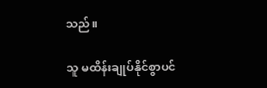သည်။

သူ မထိန်းချုပ်နိုင်စွာပင်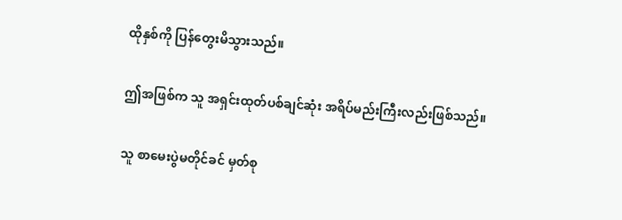ထိုနှစ်ကို ပြန်တွေးမိသွားသည်။

ဤအဖြစ်က သူ အရှင်းထုတ်ပစ်ချင်ဆုံး အရိပ်မည်းကြီးလည်းဖြစ်သည်။

သူ စာမေးပွဲမတိုင်ခင် မှတ်စု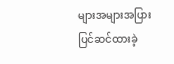များအများအပြား ပြင်ဆင်ထားခဲ့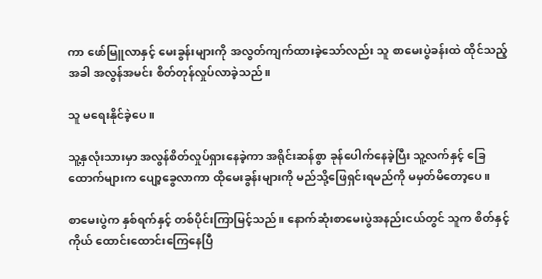ကာ ဖော်မြူလာနှင့် မေးခွန်းများကို အလွတ်ကျက်ထားခဲ့သော်လည်း သူ စာမေးပွဲခန်းထဲ ထိုင်သည့်အခါ အလွန်အမင်း စိတ်တုန်လှုပ်လာခဲ့သည်။

သူ မရေးနိုင်ခဲ့ပေ။

သူ့နှလုံးသားမှာ အလွန်စိတ်လှုပ်ရှားနေခဲ့ကာ အရိုင်းဆန်စွာ ခုန်ပေါက်နေခဲ့ပြီး သူ့လက်နှင့် ခြေထောက်များက ပျော့ခွေလာကာ ထိုမေးခွန်းများကို မည်သို့ဖြေရှင်းရမည်ကို မမှတ်မိတော့ပေ။

စာမေးပွဲက နှစ်ရက်နှင့် တစ်ပိုင်းကြာမြင့်သည်။ နောက်ဆုံးစာမေးပွဲအနည်းငယ်တွင် သူက စိတ်နှင့်ကိုယ် ထောင်းထောင်းကြေနေပြီ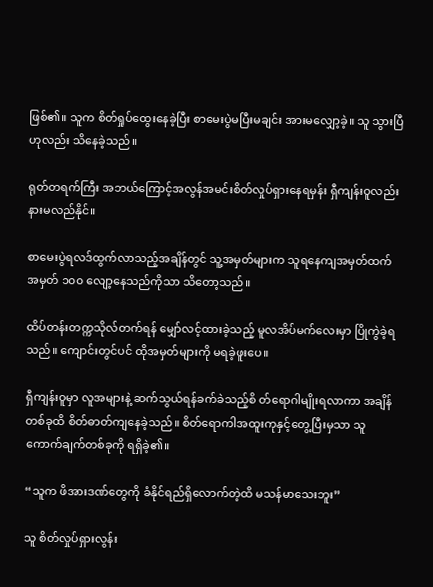ဖြစ်၏။ သူက စိတ်ရှုပ်ထွေးနေခဲ့ပြီး စာမေးပွဲမပြီးမချင်း အားမလျှော့ခဲ့။ သူ သွားပြီဟုလည်း သိနေခဲ့သည်။

ရုတ်တရက်ကြီး အဘယ်ကြောင့်အလွန်အမင်းစိတ်လှုပ်ရှားနေရမှန်း ရှီကျန်းဝူလည်း နားမလည်နိုင်။

စာမေးပွဲရလဒ်ထွက်လာသည့်အချိန်တွင် သူ့အမှတ်များက သူရနေကျအမှတ်ထက် အမှတ် ၁၀၀ လျော့နေသည်ကိုသာ သိတော့သည်။

ထိပ်တန်းတက္ကသိုလ်တက်ရန် မျှော်လင့်ထားခဲ့သည့် မူလအိပ်မက်လေးမှာ ပြိုကွဲခဲ့ရသည်။ ကျောင်းတွင်ပင် ထိုအမှတ်များကို မရခဲ့ဖူးပေ။

ရှီကျန်းဝူမှာ လူအများနဲ့ ဆက်သွယ်ရန်ခက်ခဲသည့်စိ တ်ရောဂါမျိုးရလာကာ အချိန်တစ်ခုထိ စိတ်ဓာတ်ကျနေခဲ့သည်။ စိတ်ရောကါအထူးကုနှင့်တွေ့ပြီးမှသာ သူ ကောက်ချက်တစ်ခုကို ရရှိခဲ့၏။

“သူက ဖိအားဒဏ်တွေကို ခံနိုင်ရည်ရှိလောက်တဲ့ထိ မသန်မာသေးဘူး”

သူ စိတ်လှုပ်ရှားလွန်း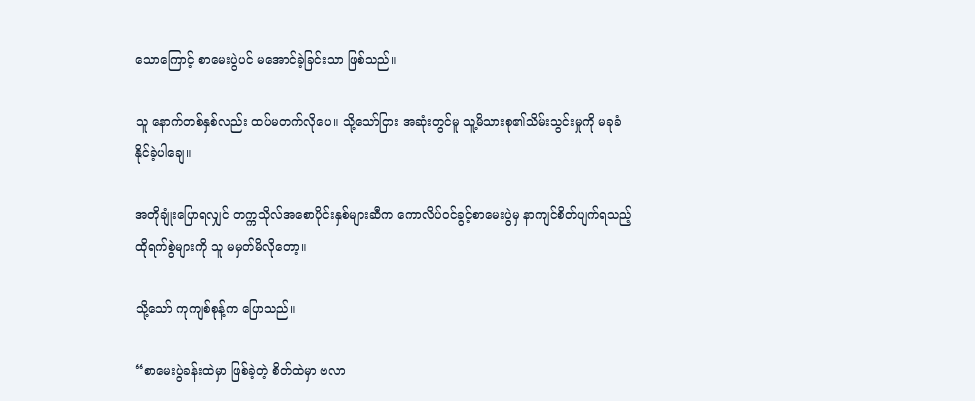သောကြောင့် စာမေးပွဲပင် မအောင်ခဲ့ခြင်းသာ ဖြစ်သည်။

သူ နောက်တစ်နှစ်လည်း ထပ်မတက်လိုပေ။ သို့သော်ငြား အဆုံးတွင်မူ သူ့မိသားစု၏သိမ်းသွင်းမှုကို မခုခံနိုင်ခဲ့ပါချေ။

အတိုချုံးပြောရလျှင် တက္ကသိုလ်အစောပိုင်းနှစ်များဆီက ကောလိပ်ဝင်ခွင့်စာ‌မေးပွဲမှ နာကျင်စိတ်ပျက်ရသည့် ထိုရက်စွဲများကို သူ မမှတ်မိလိုတော့။

သို့သော် ကုကျစ်စုန့်က ပြောသည်။

“စာမေးပွဲခန်းထဲမှာ ဖြစ်ခဲ့တဲ့ စိတ်ထဲမှာ ဗလာ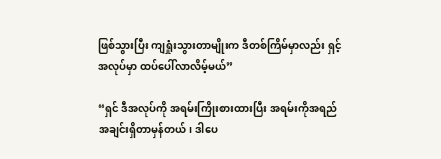ဖြစ်သွားပြီး ကျရှုံးသွားတာမျိုးက ဒီတစ်ကြိမ်မှာလည်း ရှင့်အလုပ်မှာ ထပ်ပေါ်လာလိမ့်မယ်”

“ရှင် ဒီအလုပ်ကို အရမ်းကြိုးစားထားပြီး အရမ်းကိုအရည်အချင်းရှိတာမှန်တယ်၊ ဒါပေ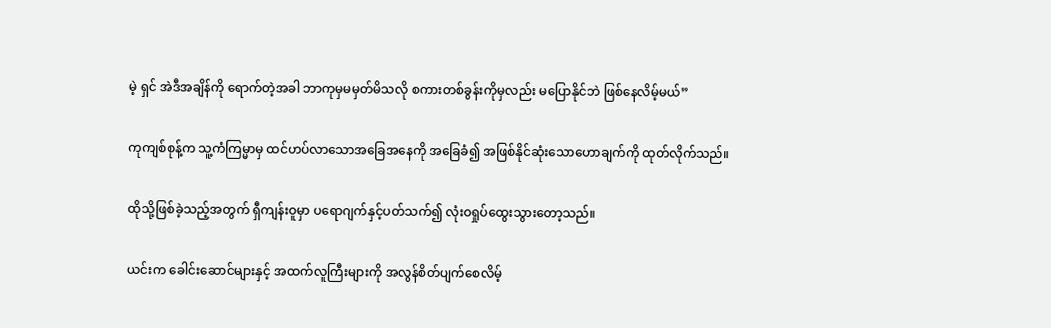မဲ့ ရှင် အဲဒီအချိန်ကို ရောက်တဲ့အခါ ဘာကုမှမမှတ်မိသလို စကားတစ်ခွန်းကိုမှလည်း မပြောနိုင်ဘဲ ဖြစ်နေလိမ့်မယ်”

ကုကျစ်စုန့်က သူ့ကံကြမ္မာမှ ထင်ဟပ်လာသောအခြေအနေကို အခြေခံ၍ အဖြစ်နိုင်ဆုံးသောဟောချက်ကို ထုတ်လိုက်သည်။

ထိုသို့ဖြစ်ခဲ့သည့်အတွက် ရှီကျန်းဝူမှာ ပရောဂျက်နှင့်ပတ်သက်၍ လုံးဝရှုပ်ထွေးသွားတော့သည်။

ယင်းက ခေါင်းဆောင်များနှင့် အထက်လူကြီးများကို အလွန်စိတ်ပျက်စေလိမ့်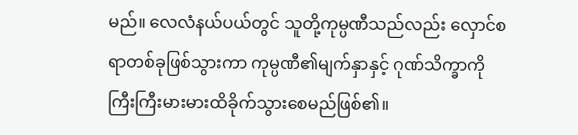မည်။ လေလံနယ်ပယ်တွင် သူတို့ကုမ္ပဏီသည်လည်း လှောင်စရာတစ်ခုဖြစ်သွားကာ ကုမ္ပဏီ၏မျက်နှာနှင့် ဂုဏ်သိက္ခာကို ကြီးကြီးမားမားထိခိုက်သွားစေမည်ဖြစ်၏။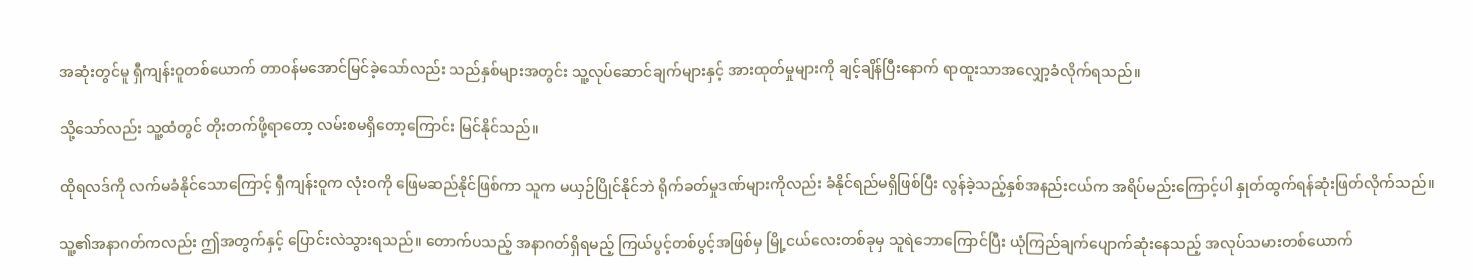အဆုံးတွင်မူ ရှီကျန်းဝူတစ်ယောက် တာဝန်မအောင်မြင်ခဲ့သော်လည်း သည်နှစ်များအတွင်း သူ့လုပ်ဆောင်ချက်များနှင့် အားထုတ်မှုများကို ချင့်ချိန်ပြီးနောက် ရာထူးသာအလျှော့ခံလိုက်ရသည်။

သို့သော်လည်း သူ့ထံတွင် တိုးတက်ဖို့ရာတော့ လမ်းစမရှိတော့ကြောင်း မြင်နိုင်သည်။

ထိုရလဒ်ကို လက်မခံနိုင်သောကြောင့် ရှီကျန်းဝူက လုံးဝကို ဖြေမဆည်နိုင်ဖြစ်ကာ သူက မယှဉ်ပြိုင်နိုင်ဘဲ ရိုက်ခတ်မှုဒဏ်များကိုလည်း ခံနိုင်ရည်မရှိဖြစ်ပြီး လွန်ခဲ့သည့်နှစ်အနည်းငယ်က အရိပ်မည်းကြောင့်ပါ နှုတ်ထွက်ရန်ဆုံးဖြတ်လိုက်သည်။

သူ့၏အနာဂတ်ကလည်း ဤအတွက်နှင့် ပြောင်းလဲသွားရသည်။ တောက်ပသည့် အနာဂတ်ရှိရမည့် ကြယ်ပွင့်တစ်ပွင့်အဖြစ်မှ မြို့ငယ်လေးတစ်ခုမှ သူရဲဘောကြောင်ပြီး ယုံကြည်ချက်ပျောက်ဆုံးနေသည့် အလုပ်သမားတစ်ယောက်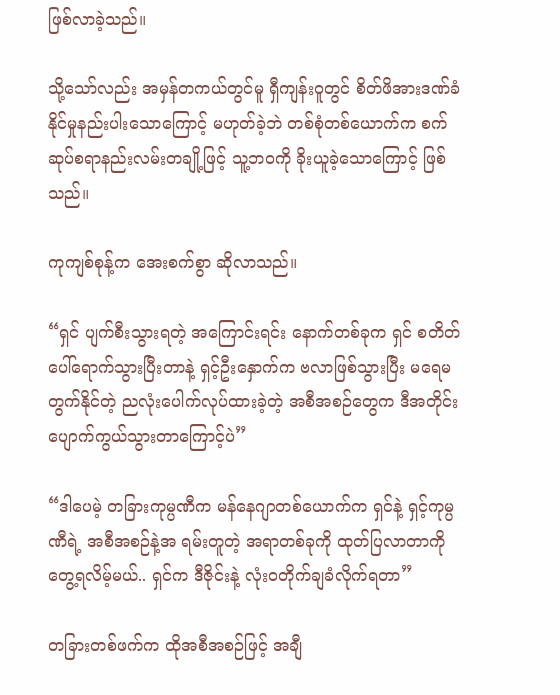ဖြစ်လာခဲ့သည်။

သို့သော်လည်း အမှန်တကယ်တွင်မူ ရှီကျန်းဝူတွင် စိတ်ဖိအားဒဏ်ခံနိုင်မှုနည်းပါးသောကြောင့် မဟုတ်ခဲ့ဘဲ တစ်စုံတစ်ယောက်က စက်ဆုပ်စရာနည်းလမ်းတချို့ဖြင့် သူ့ဘဝကို ခိုးယူခဲ့သောကြောင့် ဖြစ်သည်။

ကုကျစ်စုန့်က အေးစက်စွာ ဆိုလာသည်။

“ရှင် ပျက်စီးသွားရတဲ့ အကြောင်းရင်း နောက်တစ်ခုက ရှင် စတိတ်ပေါ်ရောက်သွားပြီးတာနဲ့ ရှင့်ဦးနှောက်က ဗလာဖြစ်သွားပြီး မရေမတွက်နိုင်တဲ့ ညလုံးပေါက်လုပ်ထားခဲ့တဲ့ အစီအစဉ်တွေက ဒီအတိုင်း ပျောက်ကွယ်သွားတာကြောင့်ပဲ”

“ဒါပေမဲ့ တခြားကုမ္ပဏီက မန်နေဂျာတစ်ယောက်က ရှင်နဲ့ ရှင့်ကုမ္ပဏီရဲ့ အစီအစဉ်နဲ့အ ရမ်းတူတဲ့ အရာတစ်ခုကို ထုတ်ပြလာတာကို တွေ့ရလိမ့်မယ်.. ရှင်က ဒီဇိုင်းနဲ့ လုံးဝတိုက်ချခံလိုက်ရတာ”

တခြားတစ်ဖက်က ထိုအစီအစဉ်ဖြင့် အချီ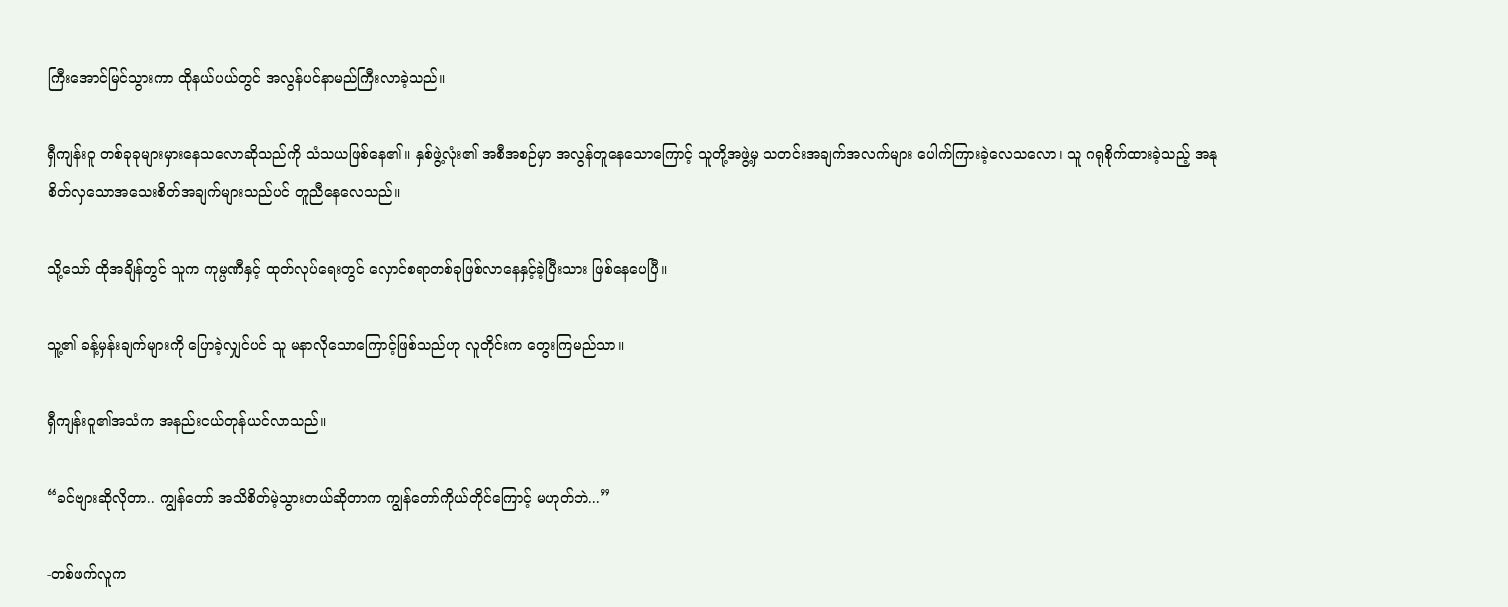ကြီးအောင်မြင်သွားကာ ထိုနယ်ပယ်တွင် အလွန်ပင်နာမည်ကြီးလာခဲ့သည်။

ရှီကျန်းဝူ တစ်ခုခုများမှားနေသလောဆိုသည်ကို သံသယဖြစ်နေ၏။ နှစ်ဖွဲ့လုံး၏ အစီအစဉ်မှာ အလွန်တူနေသောကြောင့် သူတို့အဖွဲ့မှ သတင်းအချက်အလက်များ ပေါက်ကြားခဲ့လေသလော၊ သူ ဂရုစိုက်ထားခဲ့သည့် အနုစိတ်လှသောအသေးစိတ်အချက်များသည်ပင် တူညီနေလေသည်။

သို့သော် ထိုအချိန်တွင် သူက ကုမ္ပဏီနှင့် ထုတ်လုပ်ရေးတွင် လှောင်စရာတစ်ခုဖြစ်လာနေနှင့်ခဲ့ပြီးသား ဖြစ်နေပေပြီ။

သူ့၏ ခန့်မှန်းချက်များကို ပြောခဲ့လျှင်ပင် သူ မနာလိုသောကြောင့်ဖြစ်သည်ဟု လူတိုင်းက တွေးကြမည်သာ။

ရှီကျန်းဝူ၏အသံက အနည်းငယ်တုန်ယင်လာသည်။

“ခင်ဗျားဆိုလိုတာ.. ကျွန်တော် အသိစိတ်မဲ့သွားတယ်ဆိုတာက ကျွန်တော်ကိုယ်တိုင်ကြောင့် မဟုတ်ဘဲ...”

-တစ်ဖက်လူက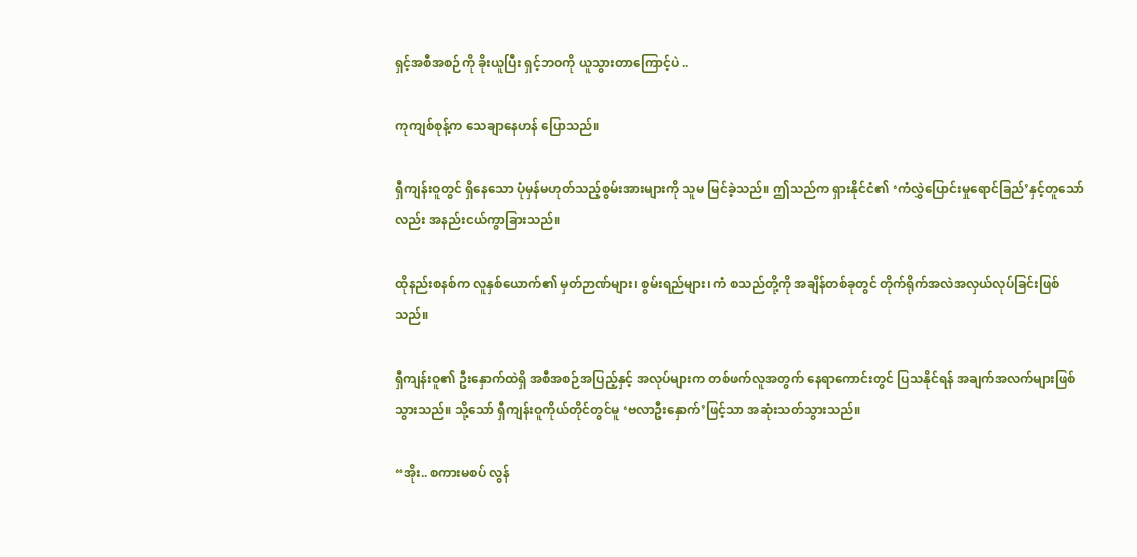ရှင့်အစီအစဉ်ကို ခိုးယူပြီး ရှင့်ဘဝကို ယူသွားတာကြောင့်ပဲ ..

ကုကျစ်စုန့်က သေချာနေဟန် ပြောသည်။

ရှီကျန်းဝူတွင် ရှိနေသော ပုံမှန်မဟုတ်သည့်စွမ်းအားများကို သူမ မြင်ခဲ့သည်။ ဤသည်က ရှားနိုင်ငံ၏ ‘ကံလွှဲပြောင်းမှုရောင်ခြည်’နှင့်တူသော်လည်း အနည်းငယ်ကွာခြားသည်။

ထိုနည်းစနစ်က လူနှစ်ယောက်၏ မှတ်ဉာဏ်များ၊ စွမ်းရည်များ၊ ကံ စသည်တို့ကို အချိန်တစ်ခုတွင် တိုက်ရိုက်အလဲအလှယ်လုပ်ခြင်းဖြစ်သည်။

ရှီကျန်းဝူ၏ ဦးနှောက်ထဲရှိ အစီအစဉ်အပြည့်နှင့် အလုပ်များက တစ်ဖက်လူအတွက် နေရာကောင်းတွင် ပြသနိုင်ရန် အချက်အလက်များဖြစ်သွားသည်။ သို့သော် ရှီကျန်းဝူကိုယ်တိုင်တွင်မူ ‘ဗလာဦးနှောက်’ဖြင့်သာ အဆုံးသတ်သွားသည်။

“အိုး.. စကားမစပ် လွန်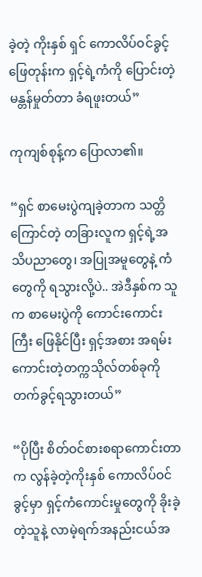ခဲ့တဲ့ ကိုးနှစ် ရှင် ကောလိပ်ဝင်ခွင့်ဖြေတုန်းက ရှင့်ရဲ့ကံကို ပြောင်းတဲ့ မန္တန်မှုတ်တာ ခံရဖူးတယ်”

ကုကျစ်စုန့်က ပြောလာ၏။

“ရှင် စာမေးပွဲကျခဲ့တာက သတ္တိကြောင်တဲ့ တခြားလူက ရှင့်ရဲ့အသိပညာတွေ၊ အပြုအမူတွေနဲ့ ကံတွေကို ရသွားလို့ပဲ.. အဲဒီနှစ်က သူက စာမေးပွဲကို ကောင်းကောင်းကြီး ဖြေနိုင်ပြီး ရှင့်အစား အရမ်းကောင်းတဲ့တက္ကသိုလ်တစ်ခုကို တက်ခွင့်ရသွားတယ်”

“ပိုပြီး စိတ်ဝင်စားစရာကောင်းတာက လွန်ခဲ့တဲ့ကိုးနှစ် ကောလိပ်ဝင်ခွင့်မှာ ရှင့်ကံကောင်းမှုတွေကို ခိုးခဲ့တဲ့သူနဲ့ လာမဲ့ရက်အနည်းငယ်အ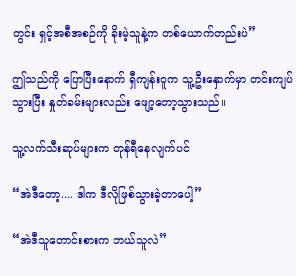တွင်း ရှင့်အစီအစဉ်ကို ခိုးမဲ့သူနဲ့က တစ်ယောက်တည်းပဲ”

ဤသည်ကို ပြောပြီးနောက် ရှီကျန်းဝူက သူ့ဦးနှောက်မှာ တင်းကျပ်သွားပြီး နှုတ်ခမ်းများလည်း ဖျော့တော့သွားသည်။

သူ့လက်သီးဆုပ်များက တုန်ရီနေလျက်ပင်

“အဲဒီတော့.... ဒါက ဒီလိုဖြစ်သွားခဲ့တာပေါ့”

“အဲဒီသူတောင်းစားက ဘယ်သူလဲ”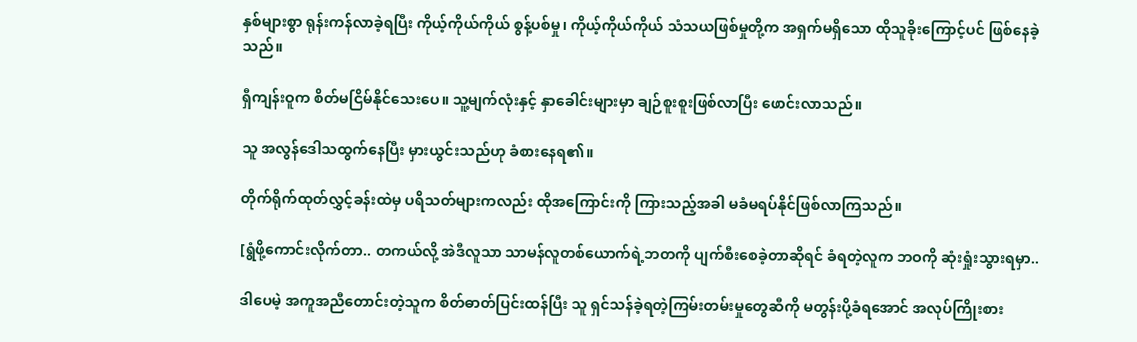နှစ်များစွာ ရုန်းကန်လာခဲ့ရပြီး ကိုယ့်ကိုယ်ကိုယ် စွန့်ပစ်မှု၊ ကိုယ့်ကိုယ်ကိုယ် သံသယဖြစ်မှုတို့က အရှက်မရှိသော ထိုသူခိုးကြောင့်ပင် ဖြစ်နေခဲ့သည်။

ရှီကျန်းဝူက စိတ်မငြိမ်နိုင်သေးပေ။ သူ့မျက်လုံးနှင့် နှာခေါင်းများမှာ ချဉ်စူးစူးဖြစ်လာပြီး ဖောင်းလာသည်။

သူ အလွန်ဒေါသထွက်နေပြီး မှားယွင်းသည်ဟု ခံစားနေရ၏။

တိုက်ရိုက်ထုတ်လွှင့်ခန်းထဲမှ ပရိသတ်များကလည်း ထိုအကြောင်းကို ကြားသည့်အခါ မခံမရပ်နိုင်ဖြစ်လာကြသည်။

[ရွံဖို့ကောင်းလိုက်တာ.. တကယ်လို့ အဲဒီလူသာ သာမန်လူတစ်ယောက်ရဲ့ဘတကို ပျက်စီးစေခဲ့တာဆိုရင် ခံရတဲ့လူက ဘဝကို ဆုံးရှုံးသွားရမှာ..

ဒါပေမဲ့ အကူအညီတောင်းတဲ့သူက စိတ်ဓာတ်ပြင်းထန်ပြီး သူ ရှင်သန်ခဲ့ရတဲ့ကြမ်းတမ်းမှုတွေဆီကို မတွန်းပို့ခံရအောင် အလုပ်ကြိုးစား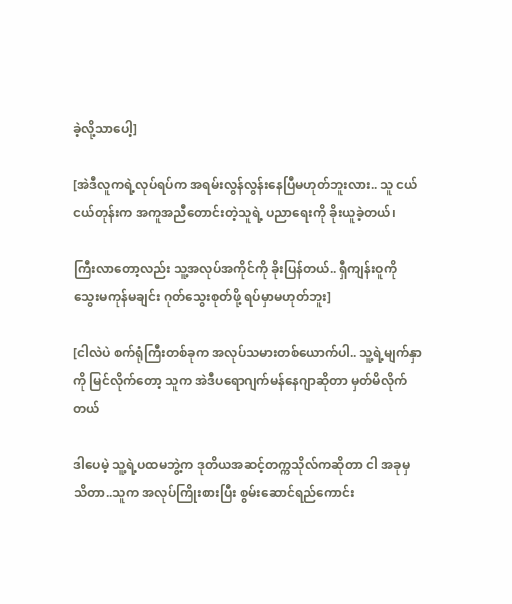ခဲ့လို့‌သာပေါ့]

[အဲဒီလူကရဲ့လုပ်ရပ်က အရမ်းလွန်လွန်းနေပြီမဟုတ်ဘူးလား.. သူ ငယ်ငယ်တုန်းက အကူအညီတောင်းတဲ့သူရဲ့ ပညာရေးကို ခိုးယူခဲ့တယ်၊

ကြီးလာတော့လည်း သူ့အလုပ်အကိုင်ကို ခိုးပြန်တယ်.. ရှီကျန်းဝူကို သွေးမကုန်မချင်း ဂုတ်သွေးစုတ်ဖို့ ရပ်မှာမဟုတ်ဘူး]

[ငါလဲပဲ စက်ရုံကြီးတစ်ခုက အလုပ်သမားတစ်ယောက်ပါ.. သူ့ရဲ့မျက်နှာကို မြင်လိုက်တော့ သူက အဲဒီပရောဂျက်မန်နေဂျာဆိုတာ မှတ်မိလိုက်တယ်

ဒါပေမဲ့ သူ့ရဲ့ပထမဘွဲ့က ဒုတိယအဆင့်တက္ကသိုလ်ကဆိုတာ ငါ အခုမှသိတာ..သူက အလုပ်ကြိုးစားပြီး စွမ်းဆောင်ရည်ကောင်း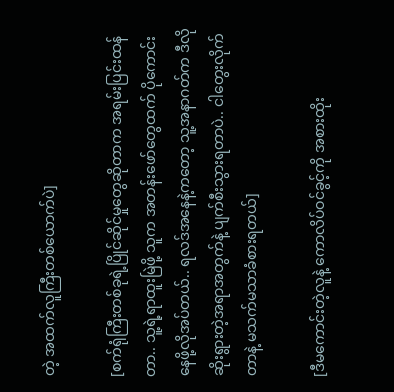တဲ့ အထက်လူကြီးတစ်ယောက်ပဲ]

[စက်ရုံကြီးတစ်ခုရဲ့ပြိုင်ဆိုင်မှုတွေဆိုတာက အရမ်းပြင်းထန်တာ.. သူ့ရဲ့ရာထူးမြဲဖို့ သူက အတန်းဖော်တွေထက် ပိုကောင်းနေဖို့လိုအပ်တယ်.. ရလဒ်အနေနဲ့ကတော့ သူ့အနာဂတ်က ဒီလိုဆိုးရွားတဲ့အရာအတွက်နဲ့ ပျက်စီးသွားရတာပဲ.. ငါတွေးလိုက်တာနဲ့ မသက်မသာခံစားရတယ်]

[ဒီမကောင်းတဲ့လူနဲ့ ကောလိပ်ဝင်ခွင့်ကို အစားထိုး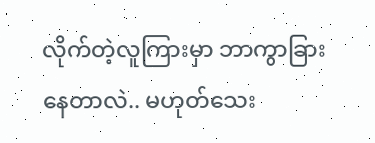လိုက်တဲ့လူကြားမှာ ဘာကွာခြားနေတာလဲ.. မဟုတ်သေး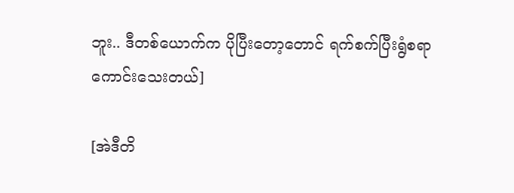ဘူး.. ဒီတစ်ယောက်က ပိုပြီးတော့တောင် ရက်စက်ပြီးရွံစရာကောင်းသေးတယ်]

[အဲဒီတိ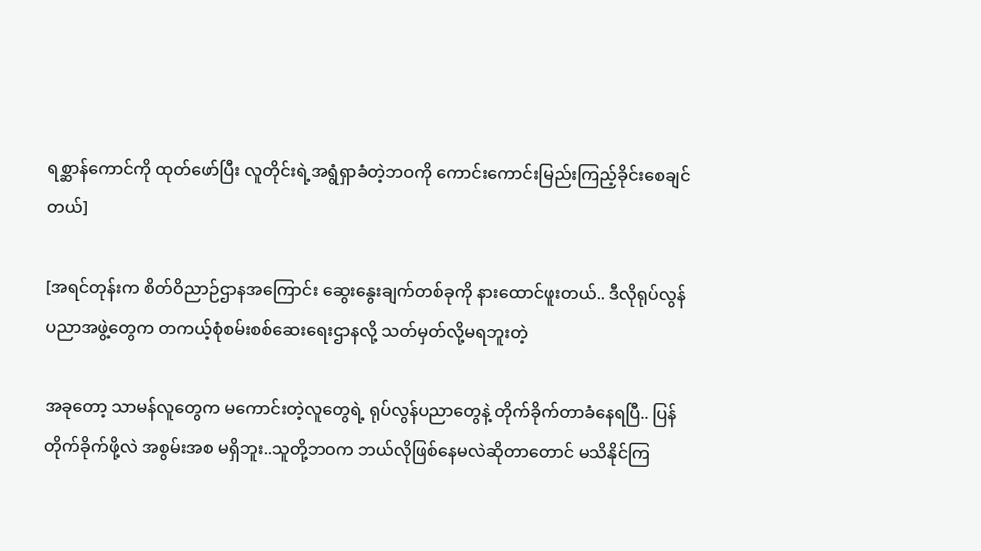ရစ္ဆာန်ကောင်ကို ထုတ်ဖော်ပြီး လူတိုင်းရဲ့အရွံရှာခံတဲ့ဘဝကို ကောင်းကောင်းမြည်းကြည့်ခိုင်းစေချင်တယ်]

[အရင်တုန်းက စိတ်ဝိညာဉ်ဌာနအကြောင်း ဆွေးနွေးချက်တစ်ခုကို နားထောင်ဖူးတယ်.. ဒီလိုရုပ်လွန်ပညာအဖွဲ့တွေက တကယ့်စုံစမ်းစစ်ဆေးရေးဌာနလို့ သတ်မှတ်လို့မရဘူးတဲ့

အခုတော့ သာမန်လူတွေက မကောင်းတဲ့လူတွေရဲ့ ရုပ်လွန်ပညာတွေနဲ့ တိုက်ခိုက်တာခံနေရပြီ.. ပြန်တိုက်ခိုက်ဖို့လဲ အစွမ်းအစ မရှိဘူး..သူတို့ဘဝက ဘယ်လိုဖြစ်နေမလဲဆိုတာတောင် မသိနိုင်ကြ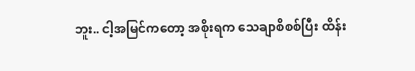ဘူး.. ငါ့အမြင်ကတော့ အစိုးရက သေချာစိစစ်ပြီး ထိန်း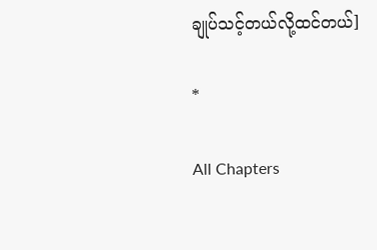ချုပ်သင့်တယ်လို့ထင်တယ်]

*

All Chapters